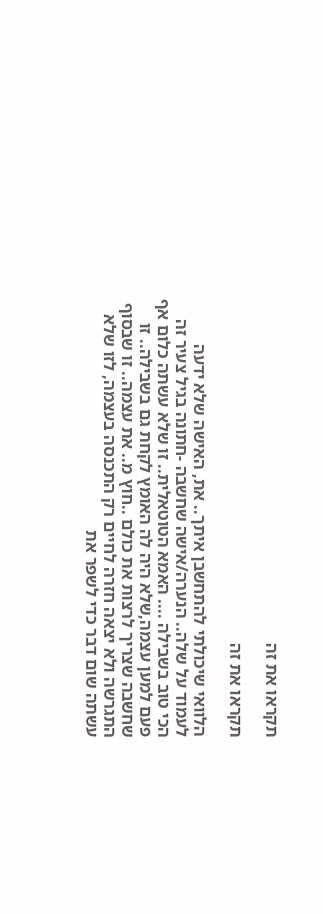תקראו את זה

תקראו את זה

הלוואי שיכולתי להתחשבן איתך.. את, האישה שלא ידעה לעמוד על שלה.. הנערה/אישה שחשבה -חתונה בגיל צעיר זה הכי טוב בשבילה .... האמא הטוטאלית.. זו שלא עשתה כלום אף פעם למען עצמה,שלא היה לה האומץ לקחת גם בשבילה.. זו שחשבה שצריך לרצות את כולם ..חוץ מ.. את עצמה.. זו שבסוף התגרשה ולא יצאה חזרה לחיים רק התכנסה בעצמה, לזו שלא עשתה שום דבר כדי לשפר את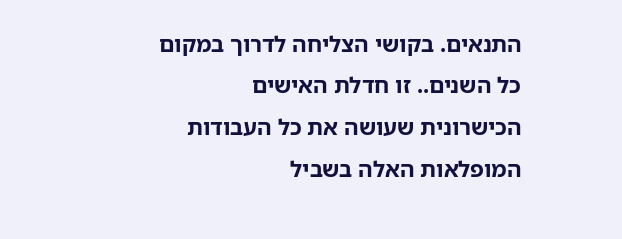התנאים. בקושי הצליחה לדרוך במקום כל השנים.. זו חדלת האישים הכישרונית שעושה את כל העבודות המופלאות האלה בשביל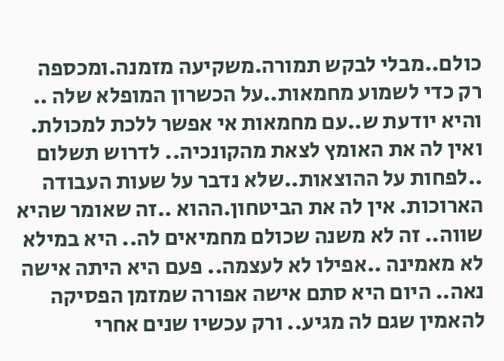כולם..מבלי לבקש תמורה.משקיעה מזמנה.ומכספה רק כדי לשמוע מחמאות..על הכשרון המופלא שלה .. והיא יודעת ש..עם מחמאות אי אפשר ללכת למכולת. ואין לה את האומץ לצאת מהקונכיה.. לדרוש תשלום ..לפחות על ההוצאות..שלא נדבר על שעות העבודה הארוכות. אין לה את הביטחון.ההוא ..זה שאומר שהיא שווה.. זה לא משנה שכולם מחמיאים לה.. היא במילא לא מאמינה ..אפילו לא לעצמה.. פעם היא היתה אישה נאה.. היום היא סתם אישה אפורה שמזמן הפסיקה להאמין שגם לה מגיע.. ורק עכשיו שנים אחרי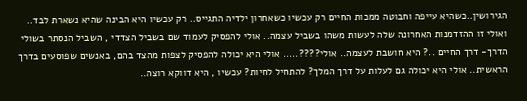הגירושין..כשהיא עייפה וחבוטה ממכות החיים רק עכשיו כשאחרון ילדיה התגייס.. רק עכשיו היא הבינה שהיא נשארת לבד.. ואולי זו ההזדמנות האחרונה שלה לעשות משהו בשביל עצמה.. אולי להפסיק לעמוד שם בשביל הצדדי , השביל הנסתר בשולי הדרך- דרך החיים ..? היא חושבת לעצמה.. אולי????..... אולי היא יכולה להפסיק לצפות מהצד בהם, באנשים שפוסעים בדרך הראשית.. אולי היא יכולה גם לעלות על דרך המלך? להתחיל לחיות? עכשיו , היא דווקא רוצה..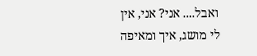ואבל.... אני? אני, אין לי מושג, איך ומאיפה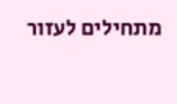מתחילים לעזור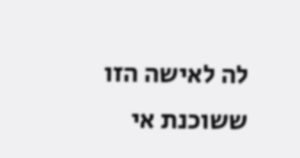לה לאישה הזו ששוכנת אי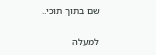שם בתוך תוכי..

למעלה